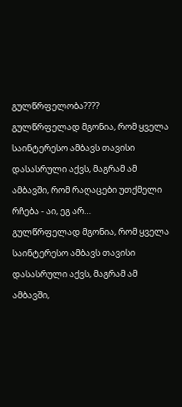გულწრფელობა????
გულწრფელად მგონია, რომ ყველა საინტერესო ამბავს თავისი დასასრული აქვს, მაგრამ ამ ამბავში, რომ რაღაცები უთქმელი რჩება - აი, ეგ არ…
გულწრფელად მგონია, რომ ყველა საინტერესო ამბავს თავისი დასასრული აქვს, მაგრამ ამ ამბავში,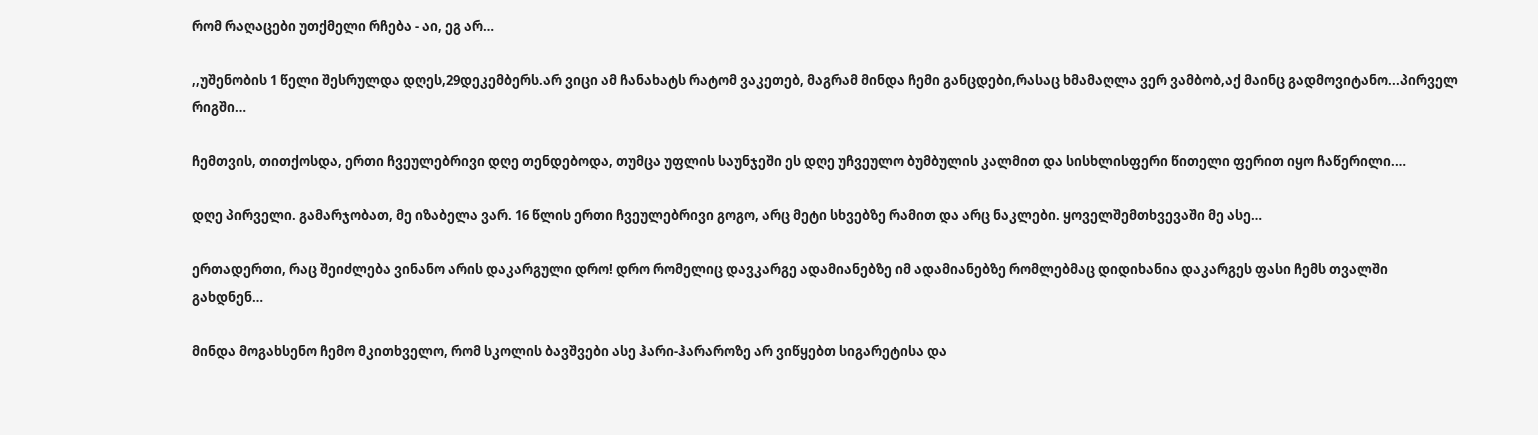რომ რაღაცები უთქმელი რჩება - აი, ეგ არ…

,,უშენობის 1 წელი შესრულდა დღეს,29დეკემბერს.არ ვიცი ამ ჩანახატს რატომ ვაკეთებ, მაგრამ მინდა ჩემი განცდები,რასაც ხმამაღლა ვერ ვამბობ,აქ მაინც გადმოვიტანო...პირველ რიგში…

ჩემთვის, თითქოსდა, ერთი ჩვეულებრივი დღე თენდებოდა, თუმცა უფლის საუნჯეში ეს დღე უჩვეულო ბუმბულის კალმით და სისხლისფერი წითელი ფერით იყო ჩაწერილი.…

დღე პირველი. გამარჯობათ, მე იზაბელა ვარ. 16 წლის ერთი ჩვეულებრივი გოგო, არც მეტი სხვებზე რამით და არც ნაკლები. ყოველშემთხვევაში მე ასე…

ერთადერთი, რაც შეიძლება ვინანო არის დაკარგული დრო! დრო რომელიც დავკარგე ადამიანებზე იმ ადამიანებზე რომლებმაც დიდიხანია დაკარგეს ფასი ჩემს თვალში გახდნენ…

მინდა მოგახსენო ჩემო მკითხველო, რომ სკოლის ბავშვები ასე ჰარი-ჰარაროზე არ ვიწყებთ სიგარეტისა და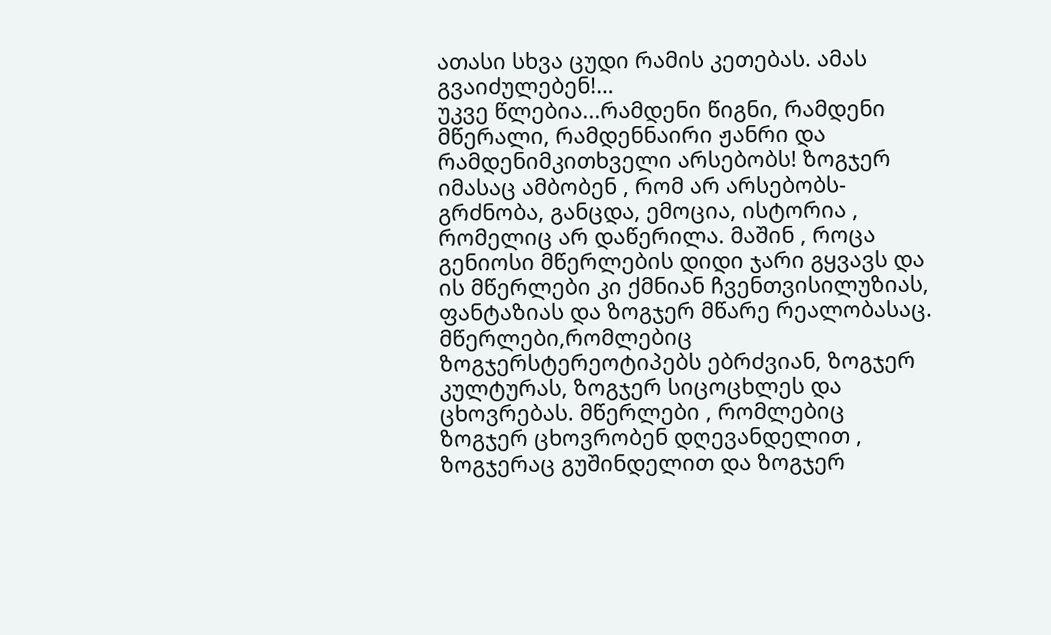ათასი სხვა ცუდი რამის კეთებას. ამას გვაიძულებენ!…
უკვე წლებია...რამდენი წიგნი, რამდენი მწერალი, რამდენნაირი ჟანრი და რამდენიმკითხველი არსებობს! ზოგჯერ იმასაც ამბობენ , რომ არ არსებობს-გრძნობა, განცდა, ემოცია, ისტორია , რომელიც არ დაწერილა. მაშინ , როცა გენიოსი მწერლების დიდი ჯარი გყვავს და ის მწერლები კი ქმნიან ჩვენთვისილუზიას, ფანტაზიას და ზოგჯერ მწარე რეალობასაც. მწერლები,რომლებიც ზოგჯერსტერეოტიპებს ებრძვიან, ზოგჯერ კულტურას, ზოგჯერ სიცოცხლეს და ცხოვრებას. მწერლები , რომლებიც ზოგჯერ ცხოვრობენ დღევანდელით , ზოგჯერაც გუშინდელით და ზოგჯერ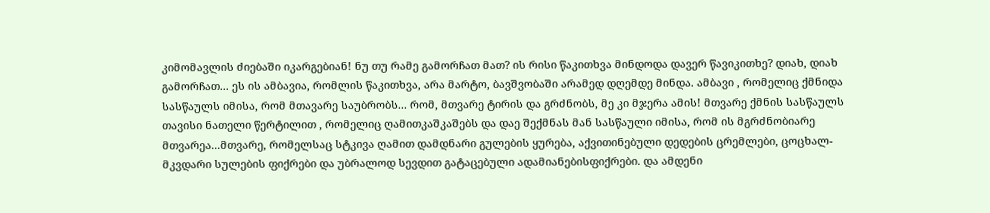კიმომავლის ძიებაში იკარგებიან! ნუ თუ რამე გამორჩათ მათ? ის რისი წაკითხვა მინდოდა დავერ წავიკითხე? დიახ, დიახ გამორჩათ... ეს ის ამბავია, რომლის წაკითხვა, არა მარტო, ბავშვობაში არამედ დღემდე მინდა. ამბავი , რომელიც ქმნიდა სასწაულს იმისა, რომ მთავარე საუბრობს... რომ, მთვარე ტირის და გრძნობს, მე კი მჯერა ამის! მთვარე ქმნის სასწაულს თავისი ნათელი წერტილით , რომელიც ღამითკაშკაშებს და დაე შექმნას მან სასწაული იმისა, რომ ის მგრძნობიარე მთვარეა...მთვარე, რომელსაც სტკივა ღამით დამდნარი გულების ყურება, აქვითინებული დედების ცრემლები, ცოცხალ-მკვდარი სულების ფიქრები და უბრალოდ სევდით გატაცებული ადამიანებისფიქრები. და ამდენი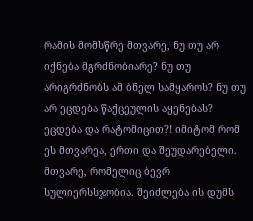რამის მომსწრე მთვარე, ნუ თუ არ იქნება მგრძნობიარე? ნუ თუ არიგრძნობს ამ ბნელ სამყაროს? ნუ თუ არ ეცდება წაქცეულის აყენებას? ეცდება და რატომიცით?! იმიტომ რომ ეს მთვარეა, ერთი და შეუდარებელი. მთვარე, რომელიც ბევრ სულიერსსჯობია. შეიძლება ის დუმს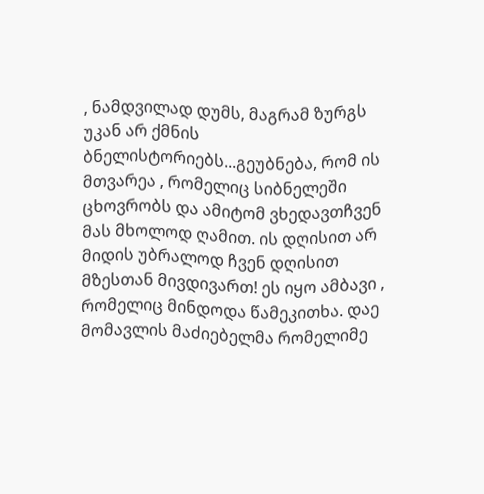, ნამდვილად დუმს, მაგრამ ზურგს უკან არ ქმნის ბნელისტორიებს...გეუბნება, რომ ის მთვარეა , რომელიც სიბნელეში ცხოვრობს და ამიტომ ვხედავთჩვენ მას მხოლოდ ღამით. ის დღისით არ მიდის უბრალოდ ჩვენ დღისით მზესთან მივდივართ! ეს იყო ამბავი , რომელიც მინდოდა წამეკითხა. დაე მომავლის მაძიებელმა რომელიმე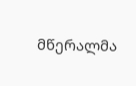მწერალმა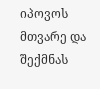იპოვოს მთვარე და შექმნას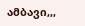ამბავი,,,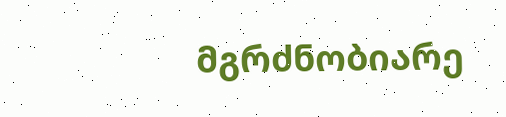მგრძნობიარე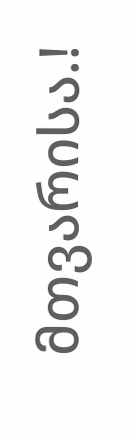მთვარისა.!